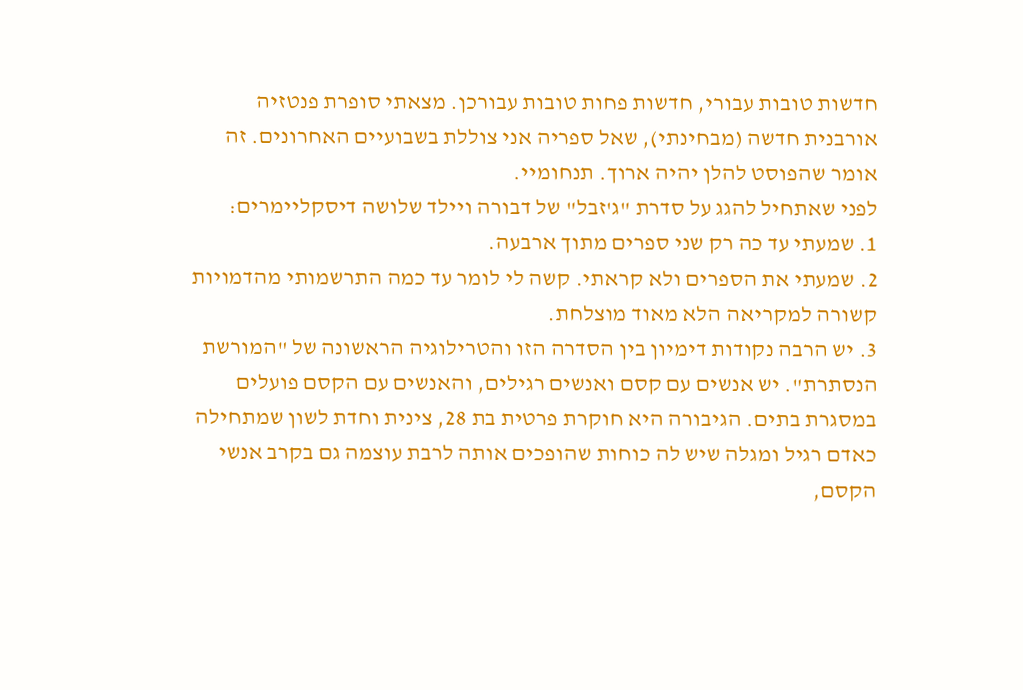חדשות טובות עבורי, חדשות פחות טובות עבורכן. מצאתי סופרת פנטזיה אורבנית חדשה (מבחינתי), שאל ספריה אני צוללת בשבועיים האחרונים. זה אומר שהפוסט להלן יהיה ארוך. תנחומיי.
לפני שאתחיל להגג על סדרת "ג'זבל" של דבורה ויילד שלושה דיסקליימרים:
1. שמעתי עד כה רק שני ספרים מתוך ארבעה.
2. שמעתי את הספרים ולא קראתי. קשה לי לומר עד כמה התרשמותי מהדמויות קשורה למקריאה הלא מאוד מוצלחת.
3. יש הרבה נקודות דימיון בין הסדרה הזו והטרילוגיה הראשונה של "המורשת הנסתרת". יש אנשים עם קסם ואנשים רגילים, והאנשים עם הקסם פועלים במסגרת בתים. הגיבורה היא חוקרת פרטית בת 28, צינית וחדת לשון שמתחילה כאדם רגיל ומגלה שיש לה כוחות שהופכים אותה לרבת עוצמה גם בקרב אנשי הקסם,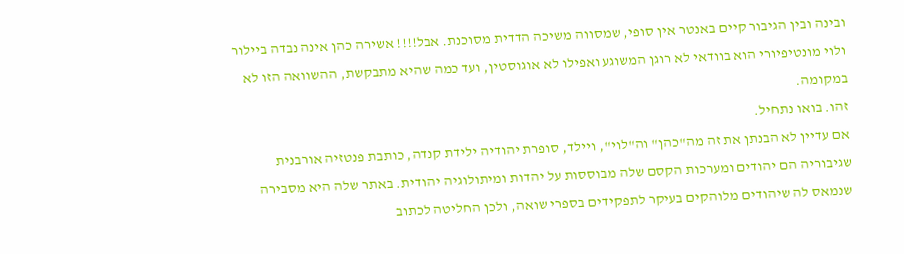ובינה ובין הגיבור קיים באנטר אין סופי, שמסווה משיכה הדדית מסוכנת. אבל!!!! אשירה כהן אינה נבדה ביילור ולוי מונטיפיורי הוא בוודאי לא רוגן המשוגע ואפילו לא אוגוסטין, ועד כמה שהיא מתבקשת, ההשוואה הזו לא במקומה.
זהו. בואו נתחיל.
אם עדיין לא הבנתן את זה מה"כהן" וה"לוי", ויילד, סופרת יהודיה ילידת קנדה, כותבת פנטזיה אורבנית שגיבוריה הם יהודים ומערכות הקסם שלה מבוססות על יהדות ומיתולוגיה יהודית. באתר שלה היא מסבירה שנמאס לה שיהודים מלוהקים בעיקר לתפקידים בספרי שואה, ולכן החליטה לכתוב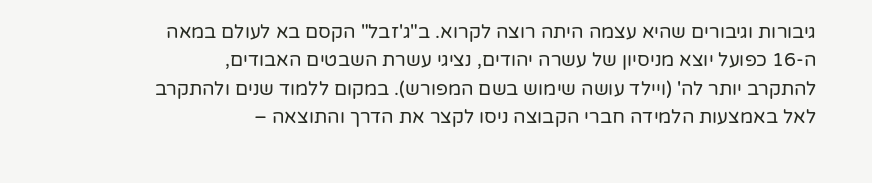גיבורות וגיבורים שהיא עצמה היתה רוצה לקרוא. ב"ג'זבל" הקסם בא לעולם במאה ה-16 כפועל יוצא מניסיון של עשרה יהודים, נציגי עשרת השבטים האבודים, להתקרב יותר לה' (ויילד עושה שימוש בשם המפורש). במקום ללמוד שנים ולהתקרב לאל באמצעות הלמידה חברי הקבוצה ניסו לקצר את הדרך והתוצאה –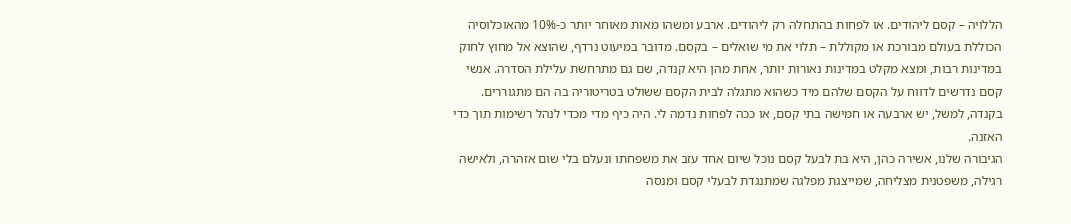הללויה – קסם ליהודים. או לפחות בהתחלה רק ליהודים. ארבע ומשהו מאות מאוחר יותר כ-10% מהאוכלוסיה הכוללת בעולם מבורכת או מקוללת – תלוי את מי שואלים – בקסם. מדובר במיעוט נרדף, שהוצא אל מחוץ לחוק במדינות רבות, ומצא מקלט במדינות נאורות יותר, אחת מהן היא קנדה, שם גם מתרחשת עלילת הסדרה. אנשי קסם נדרשים לדווח על הקסם שלהם מיד כשהוא מתגלה לבית הקסם ששולט בטריטוריה בה הם מתגוררים. בקנדה, למשל, יש ארבעה או חמישה בתי קסם, או ככה לפחות נדמה לי. היה כיף מדי מכדי לנהל רשימות תוך כדי האזנה.
הגיבורה שלנו, אשירה כהן, היא בת לבעל קסם נוכל שיום אחד עזב את משפחתו ונעלם בלי שום אזהרה, ולאישה רגילה, משפטנית מצליחה, שמייצגת מפלגה שמתנגדת לבעלי קסם ומנסה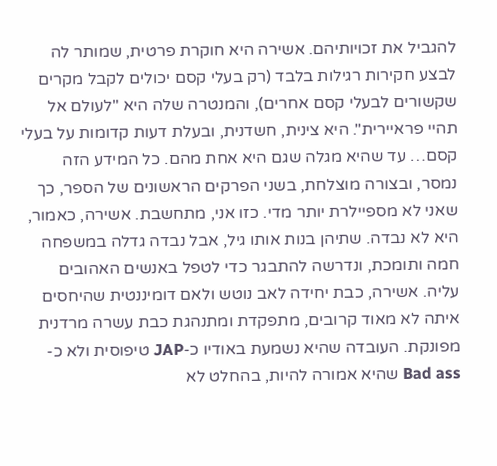להגביל את זכויותיהם. אשירה היא חוקרת פרטית, שמותר לה לבצע חקירות רגילות בלבד (רק בעלי קסם יכולים לקבל מקרים שקשורים לבעלי קסם אחרים), והמנטרה שלה היא "לעולם אל תהיי פראיירית". היא צינית, חשדנית, ובעלת דעות קדומות על בעלי קסם… עד שהיא מגלה שגם היא אחת מהם. כל המידע הזה נמסר, ובצורה מוצלחת, בשני הפרקים הראשונים של הספר, כך שאני לא מספיילרת יותר מדי. כזו אני, מתחשבת. אשירה, כאמור, היא לא נבדה. שתיהן בנות אותו גיל, אבל נבדה גדלה במשפחה חמה ותומכת, ונדרשה להתבגר כדי לטפל באנשים האהובים עליה. אשירה, כבת יחידה לאב נוטש ולאם דומיננטית שהיחסים איתה לא מאוד קרובים, מתפקדת ומתנהגת כבת עשרה מרדנית מפונקת. העובדה שהיא נשמעת באודיו כ-JAP טיפוסית ולא כ-Bad ass שהיא אמורה להיות, בהחלט לא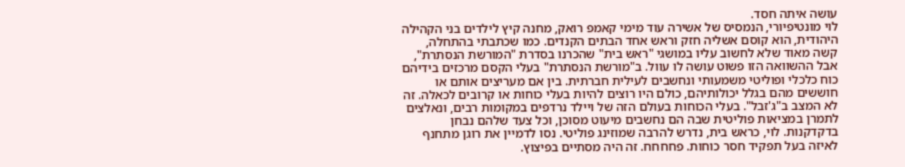עושה איתה חסד.
לוי מונטיפיורי, הנמסיס של אשירה עוד מימי קאמפ רואק, מחנה קיץ לילדים בני הקהילה היהודית, הוא קוסם אשליה חזק וראש אחד הבתים הקנדים. כמו שכתבתי בהתחלה, קשה מאוד שלא לחשוב עליו במושגי "ראש בית" שהכרנו בסדרת "המורשת הנסתרת", אבל ההשוואה הזו פשוט עושה לו עוול. ב"מורשת הנסתרת" בעלי הקסם מרכזים בידיהם כוח כלכלי ופוליטי משמעותי ונחשבים לעילית חברתית. בין אם מעריצים אותם או חוששים מהם בגלל יכולותיהם, כולם היו רוצים להיות בעלי כוחות או קרובים לכאלה. זה לא המצב ב"ג'זבל". בעלי הכוחות בעולם הזה של ויילד נרדפים במקומות רבים, ונאלצים לתמרן במציאות פוליטית שבה הם נחשבים מיעוט מסוכן, וכל צעד שלהם נבחן בדקדקנות. לוי, כראש בית, נדרש להרבה שמוזינג פוליטי. נסו לדמיין את רוגן מתחנף לאיזה בעל תפקיד חסר כוחות. פחחחח. זה היה מסתיים בפיצוץ.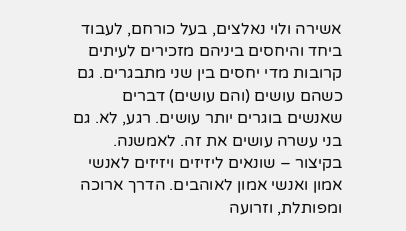אשירה ולוי נאלצים, בעל כורחם, לעבוד ביחד והיחסים ביניהם מזכירים לעיתים קרובות מדי יחסים בין שני מתבגרים. גם כשהם עושים (והם עושים) דברים שאנשים בוגרים יותר עושים. רגע, לא. גם בני עשרה עושים את זה. לאמשנה. בקיצור – שונאים ליזיזים ויזיזים לאנשי אמון ואנשי אמון לאוהבים. הדרך ארוכה ומפותלת, וזרועה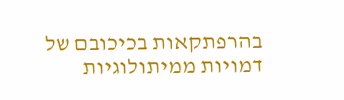בהרפתקאות בכיכובם של דמויות ממיתולוגיות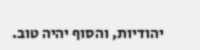יהודיות, והסוף יהיה טוב.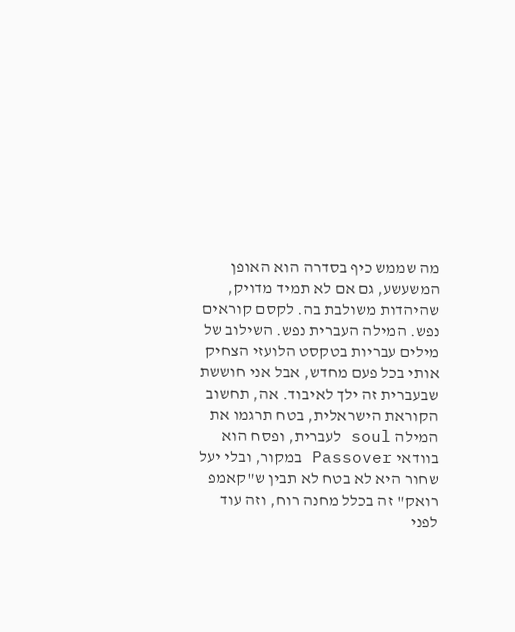מה שממש כיף בסדרה הוא האופן המשעשע, גם אם לא תמיד מדויק, שהיהדות משולבת בה. לקסם קוראים נפש. המילה העברית נפש. השילוב של מילים עבריות בטקסט הלועזי הצחיק אותי בכל פעם מחדש, אבל אני חוששת שבעברית זה ילך לאיבוד. אה, תחשוב הקוראת הישראלית, בטח תרגמו את המילה soul לעברית, ופסח הוא בוודאי Passover במקור, ובלי יעל שחור היא לא בטח לא תבין ש"קאמפ רואק" זה בכלל מחנה רוח, וזה עוד לפני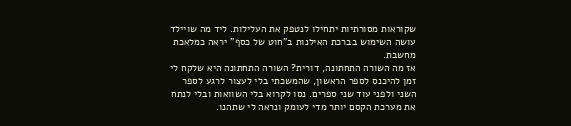שקוראות מסורתיות יתחילו לנטפק את העלילות. ליד מה שויילד עושה השימוש בברכת האילנות ב"חוט של כסף" יראה כמלאכת מחשבת.
אז מה השורה התחתונה, דורית? השורה התחתונה היא שלקח לי זמן להיכנס לספר הראשון, שהמשכתי בלי לעצור לרגע לספר השני ולפני עוד שני ספרים. נסו לקרוא בלי השוואות ובלי לנתח את מערכת הקסם יותר מדי לעומק ונראה לי שתהנו.